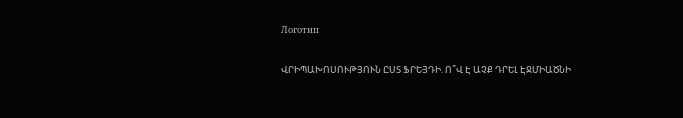Логотип

ՎՐԻՊԱԽՈՍՈՒԹՅՈՒՆ ԸՍՏ ՖՐԵՅԴԻ. Ո՞Վ Է ԱՉՔ ԴՐԵԼ ԷՋՄԻԱԾՆԻ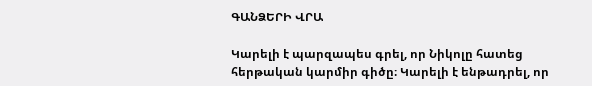ԳԱՆՁԵՐԻ ՎՐԱ

Կարելի է պարզապես գրել, որ Նիկոլը հատեց հերթական կարմիր գիծը։ Կարելի է ենթադրել, որ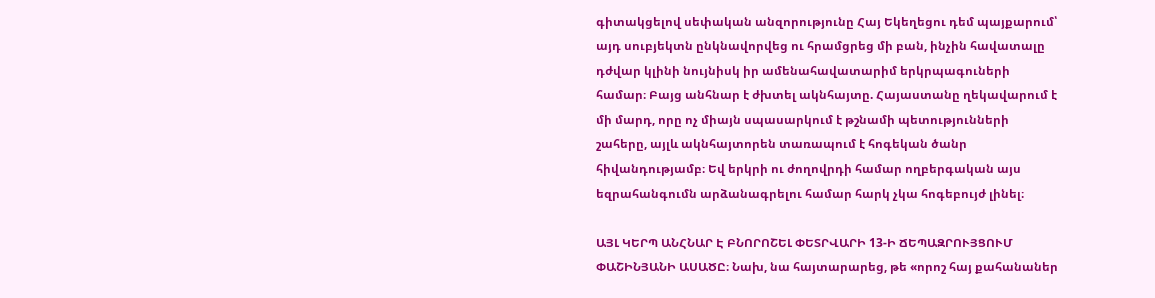գիտակցելով սեփական անզորությունը Հայ Եկեղեցու դեմ պայքարում՝ այդ սուբյեկտն ընկնավորվեց ու հրամցրեց մի բան, ինչին հավատալը դժվար կլինի նույնիսկ իր ամենահավատարիմ երկրպագուների համար։ Բայց անհնար է ժխտել ակնհայտը. Հայաստանը ղեկավարում է մի մարդ, որը ոչ միայն սպասարկում է թշնամի պետությունների շահերը, այլև ակնհայտորեն տառապում է հոգեկան ծանր հիվանդությամբ։ Եվ երկրի ու ժողովրդի համար ողբերգական այս եզրահանգումն արձանագրելու համար հարկ չկա հոգեբույժ լինել։

ԱՅԼ ԿԵՐՊ ԱՆՀՆԱՐ Է ԲՆՈՐՈՇԵԼ ՓԵՏՐՎԱՐԻ 13-Ի ՃԵՊԱԶՐՈՒՅՑՈՒՄ ՓԱՇԻՆՅԱՆԻ ԱՍԱԾԸ։ Նախ, նա հայտարարեց, թե «որոշ հայ քահանաներ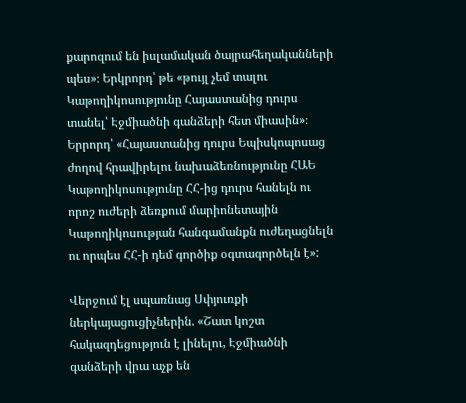քարոզում են իսլամական ծայրահեղականների պես»։ Երկրորդ՝ թե «թույլ չեմ տալու Կաթողիկոսությունը Հայաստանից դուրս տանել՝ Էջմիածնի գանձերի հետ միասին»։ Երրորդ՝ «Հայաստանից դուրս Եպիսկոպոսաց ժողով հրավիրելու նախաձեռնությունը ՀԱԵ Կաթողիկոսությունը ՀՀ-ից դուրս հանելն ու որոշ ուժերի ձեռքում մարիոնետային Կաթողիկոսության հանգամանքն ուժեղացնելն ու որպես ՀՀ-ի դեմ գործիք օգտագործելն է»:

Վերջում էլ սպառնաց Սփյուռքի ներկայացուցիչներին. «Շատ կոշտ հակազդեցություն է լինելու, Էջմիածնի գանձերի վրա աչք են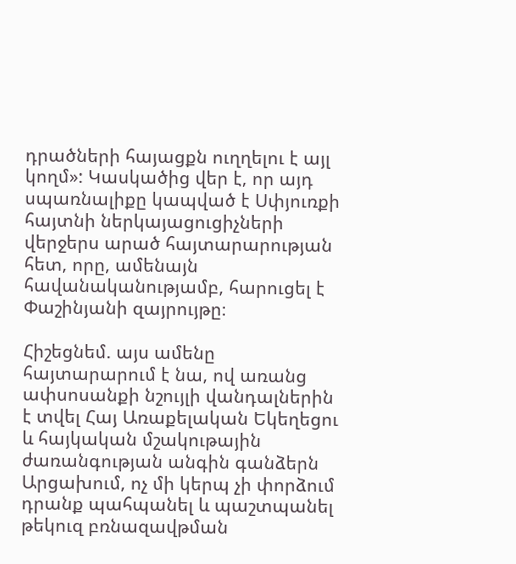դրածների հայացքն ուղղելու է այլ կողմ»: Կասկածից վեր է, որ այդ սպառնալիքը կապված է Սփյուռքի հայտնի ներկայացուցիչների վերջերս արած հայտարարության հետ, որը, ամենայն հավանականությամբ, հարուցել է Փաշինյանի զայրույթը։

Հիշեցնեմ. այս ամենը հայտարարում է նա, ով առանց ափսոսանքի նշույլի վանդալներին է տվել Հայ Առաքելական Եկեղեցու և հայկական մշակութային ժառանգության անգին գանձերն Արցախում, ոչ մի կերպ չի փորձում դրանք պահպանել և պաշտպանել թեկուզ բռնազավթման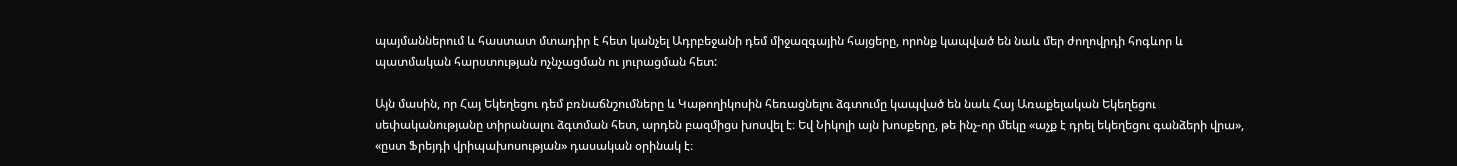պայմաններում և հաստատ մտադիր է հետ կանչել Ադրբեջանի դեմ միջազգային հայցերը, որոնք կապված են նաև մեր ժողովրդի հոգևոր և պատմական հարստության ոչնչացման ու յուրացման հետ:

Այն մասին, որ Հայ Եկեղեցու դեմ բռնաճնշումները և Կաթողիկոսին հեռացնելու ձգտումը կապված են նաև Հայ Առաքելական Եկեղեցու սեփականությանը տիրանալու ձգտման հետ, արդեն բազմիցս խոսվել է։ Եվ Նիկոլի այն խոսքերը, թե ինչ-որ մեկը «աչք է դրել եկեղեցու գանձերի վրա», «ըստ Ֆրեյդի վրիպախոսության» դասական օրինակ է։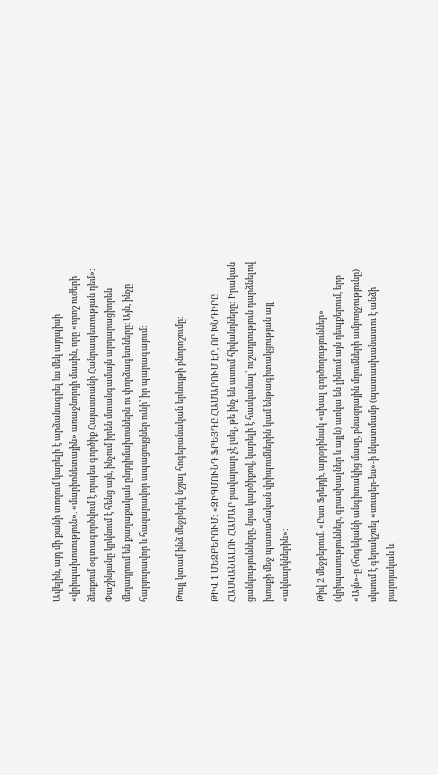Ավելին, այդ մի քանի տողում կարելի է արձանագրել ևս մեկ այդպիսի «վրիպախոսություն». «մարիոնետային» առաջնորդի մասին, որը «որոշ ուժերի ձեռքում օգտագործվում է որպես գործիք Հայաստանի Հանրապետության դեմ»: Փաշինյանը կրկնում է հենց այն, ինչում իրեն մտանգամայն արդարացիորեն մեղադրում են քաղաքական ընդդիմախոսներն ու փորձագետները։ Այն, ինչը հարյուրավոր և հազարավոր ապացույցներ ունի՝ իր պարագայում:

Թույլ կտամ ինձ մեջբերել նշյալ հոգեբանական երևույթի բնորոշումը։

ԹԻՎ 1 ՄԵՋԲԵՐՈՒՄ: «ԶԻԳՄՈՒՆԴ ՖՐԵՅԴԸ ՀԱՄԱՐՈՒՄ ԷՐ, ՈՐ ԽՆԴԻՐԸ ՀԱՍԿԱՆԱԼՈՒ ՀԱՄԱՐ բավարար չէ լսել, թե ինչ են ասում հիվանդները: Իրական ցանկությունները, նրա կարծիքով, կարելի է հասկանալ՝ ուշադրություն դարձնելով խոսքի մեջ պատահական վրիպումներին կամ ենթագիտակցության այլ «ակնարկներին»։

Թիվ 2 մեջբերում. «Ըստ Ֆրեյդի, այդօրինակ «սխալ գործողություններ» (վրիպասություններ, գրասխալներ և այլն) առկա են լինում այն դեպքերում, երբ «Այն»-ը (հոգեկանի անգիտակից մասը, բնազդային մղումների ամբողջությունը) սկսում է գերակշռել «սուպեր-ես»-ի նկատմամբ (պատասխանատու է անձի բարոյական և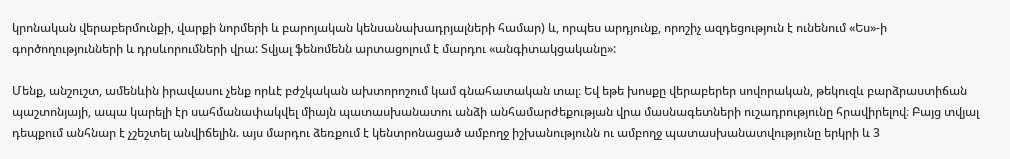կրոնական վերաբերմունքի, վարքի նորմերի և բարոյական կենսանախադրյալների համար) և, որպես արդյունք, որոշիչ ազդեցություն է ունենում «Ես»-ի գործողությունների և դրսևորումների վրա: Տվյալ ֆենոմենն արտացոլում է մարդու «անգիտակցականը»:

Մենք, անշուշտ, ամենևին իրավասու չենք որևէ բժշկական ախտորոշում կամ գնահատական տալ։ Եվ եթե խոսքը վերաբերեր սովորական, թեկուզև բարձրաստիճան պաշտոնյայի, ապա կարելի էր սահմանափակվել միայն պատասխանատու անձի անհամարժեքության վրա մասնագետների ուշադրությունը հրավիրելով։ Բայց տվյալ դեպքում անհնար է չշեշտել անվիճելին. այս մարդու ձեռքում է կենտրոնացած ամբողջ իշխանությունն ու ամբողջ պատասխանատվությունը երկրի և 3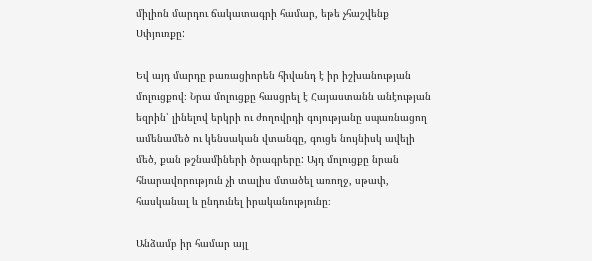միլիոն մարդու ճակատագրի համար, եթե չհաշվենք Սփյուռքը:

Եվ այդ մարդը բառացիորեն հիվանդ է իր իշխանության մոլուցքով։ Նրա մոլուցքը հասցրել է Հայաստանն անէության եզրին՝ լինելով երկրի ու ժողովրդի գոյությանը սպառնացող ամենամեծ ու կենսական վտանգը, գուցե նույնիսկ ավելի մեծ, քան թշնամիների ծրագրերը: Այդ մոլուցքը նրան հնարավորություն չի տալիս մտածել առողջ, սթափ, հասկանալ և ընդունել իրականությունը։

Անձամբ իր համար այլ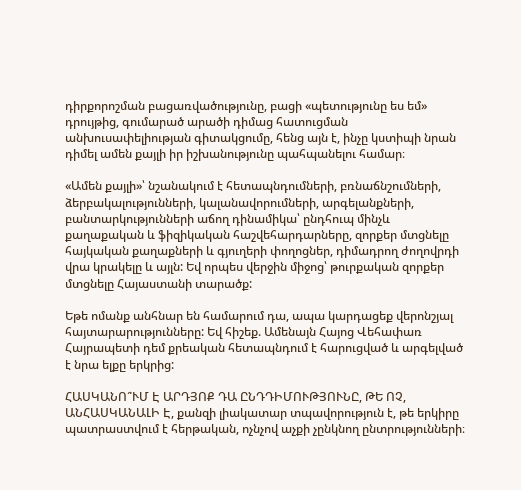դիրքորոշման բացառվածությունը, բացի «պետությունը ես եմ» դրույթից, գումարած արածի դիմաց հատուցման անխուսափելիության գիտակցումը, հենց այն է, ինչը կստիպի նրան դիմել ամեն քայլի իր իշխանությունը պահպանելու համար։

«Ամեն քայլի»՝ նշանակում է հետապնդումների, բռնաճնշումների, ձերբակալությունների, կալանավորումների, արգելանքների, բանտարկությունների աճող դինամիկա՝ ընդհուպ մինչև քաղաքական և ֆիզիկական հաշվեհարդարները, զորքեր մտցնելը հայկական քաղաքների և գյուղերի փողոցներ, դիմադրող ժողովրդի վրա կրակելը և այլն: Եվ որպես վերջին միջոց՝ թուրքական զորքեր մտցնելը Հայաստանի տարածք:

Եթե ոմանք անհնար են համարում դա, ապա կարդացեք վերոնշյալ հայտարարությունները: Եվ հիշեք. Ամենայն Հայոց Վեհափառ Հայրապետի դեմ քրեական հետապնդում է հարուցված և արգելված է նրա ելքը երկրից:

ՀԱՍԿԱՆՈ՞ՒՄ Է ԱՐԴՅՈՔ ԴԱ ԸՆԴԴԻՄՈՒԹՅՈՒՆԸ, ԹԵ ՈՉ, ԱՆՀԱՍԿԱՆԱԼԻ Է, քանզի լիակատար տպավորություն է, թե երկիրը պատրաստվում է հերթական, ոչնչով աչքի չընկնող ընտրությունների։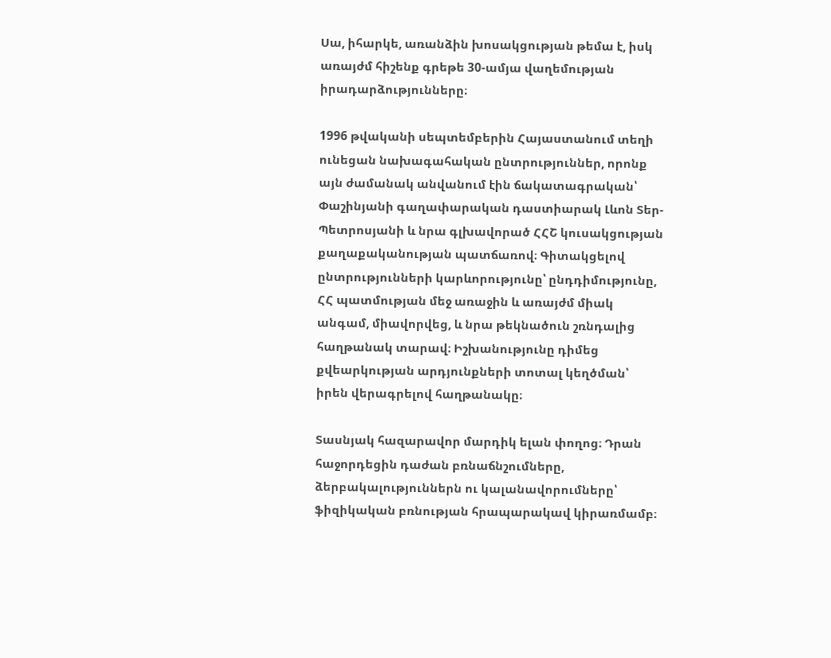Սա, իհարկե, առանձին խոսակցության թեմա է, իսկ առայժմ հիշենք գրեթե 30-ամյա վաղեմության իրադարձությունները։

1996 թվականի սեպտեմբերին Հայաստանում տեղի ունեցան նախագահական ընտրություններ, որոնք այն ժամանակ անվանում էին ճակատագրական՝ Փաշինյանի գաղափարական դաստիարակ Լևոն Տեր-Պետրոսյանի և նրա գլխավորած ՀՀՇ կուսակցության քաղաքականության պատճառով։ Գիտակցելով ընտրությունների կարևորությունը՝ ընդդիմությունը, ՀՀ պատմության մեջ առաջին և առայժմ միակ անգամ, միավորվեց, և նրա թեկնածուն շռնդալից հաղթանակ տարավ։ Իշխանությունը դիմեց քվեարկության արդյունքների տոտալ կեղծման՝ իրեն վերագրելով հաղթանակը։

Տասնյակ հազարավոր մարդիկ ելան փողոց։ Դրան հաջորդեցին դաժան բռնաճնշումները, ձերբակալություններն ու կալանավորումները՝ ֆիզիկական բռնության հրապարակավ կիրառմամբ։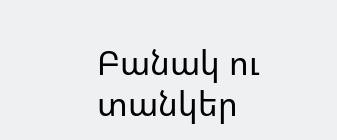Բանակ ու տանկեր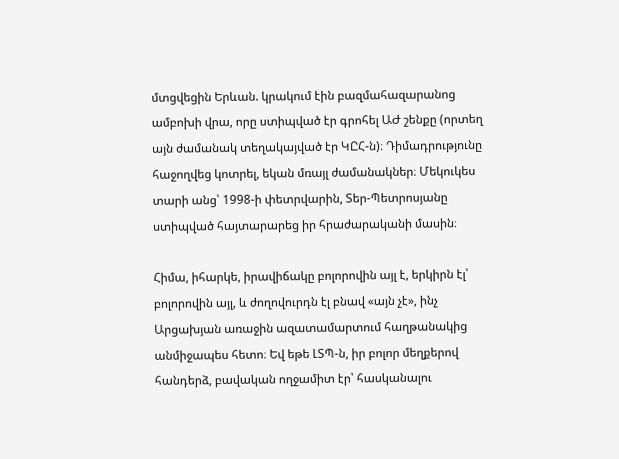մտցվեցին Երևան. կրակում էին բազմահազարանոց ամբոխի վրա, որը ստիպված էր գրոհել ԱԺ շենքը (որտեղ այն ժամանակ տեղակայված էր ԿԸՀ-ն)։ Դիմադրությունը հաջողվեց կոտրել, եկան մռայլ ժամանակներ։ Մեկուկես տարի անց՝ 1998-ի փետրվարին, Տեր-Պետրոսյանը ստիպված հայտարարեց իր հրաժարականի մասին։

Հիմա, իհարկե, իրավիճակը բոլորովին այլ է, երկիրն էլ՝ բոլորովին այլ, և ժողովուրդն էլ բնավ «այն չէ», ինչ Արցախյան առաջին ազատամարտում հաղթանակից անմիջապես հետո։ Եվ եթե ԼՏՊ-ն, իր բոլոր մեղքերով հանդերձ, բավական ողջամիտ էր՝ հասկանալու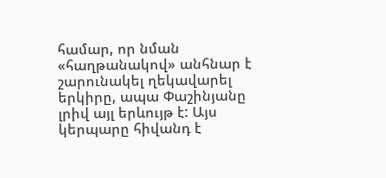համար, որ նման «հաղթանակով» անհնար է շարունակել ղեկավարել երկիրը, ապա Փաշինյանը լրիվ այլ երևույթ է: Այս կերպարը հիվանդ է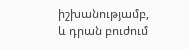իշխանությամբ, և դրան բուժում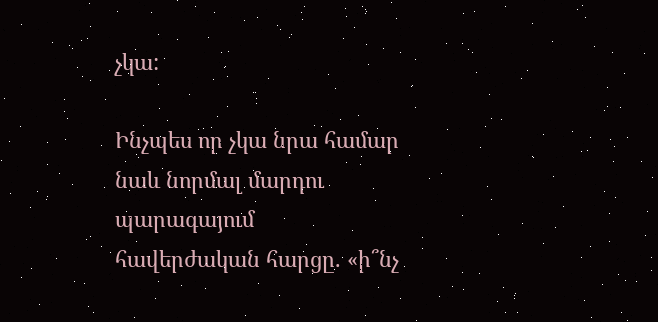չկա:

Ինչպես որ չկա նրա համար նաև նորմալ մարդու պարագայում հավերժական հարցը. «ի՞նչ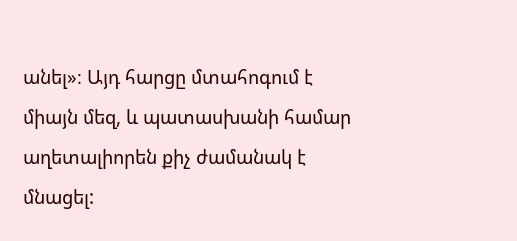անել»։ Այդ հարցը մտահոգում է միայն մեզ, և պատասխանի համար աղետալիորեն քիչ ժամանակ է մնացել: